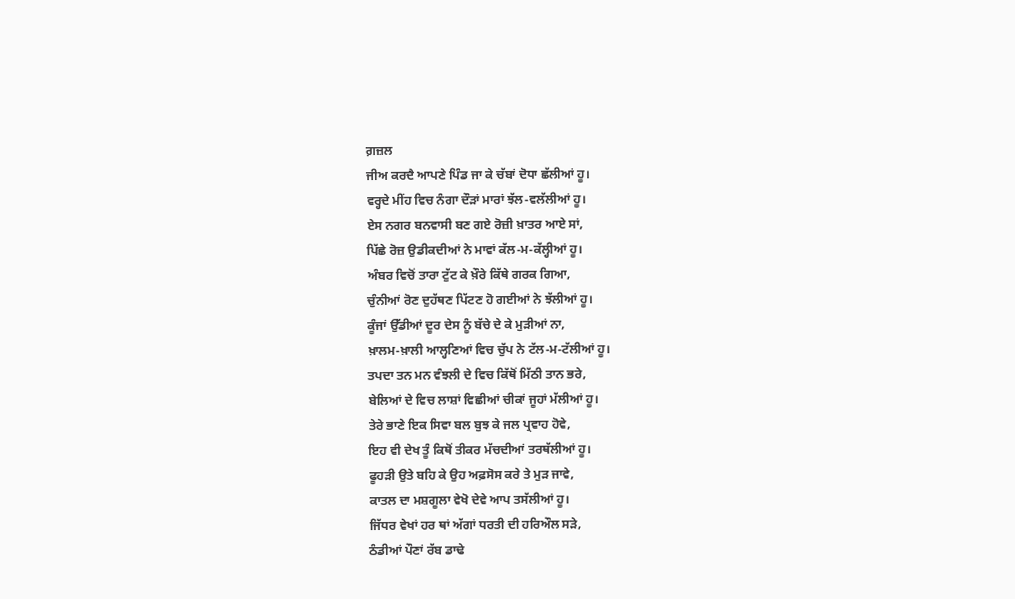ਗ਼ਜ਼ਲ
ਜੀਅ ਕਰਦੈ ਆਪਣੇ ਪਿੰਡ ਜਾ ਕੇ ਚੱਬਾਂ ਦੋਧਾ ਛੱਲੀਆਂ ਹੂ।
ਵਰ੍ਹਦੇ ਮੀਂਹ ਵਿਚ ਨੰਗਾ ਦੌੜਾਂ ਮਾਰਾਂ ਝੱਲ-ਵਲੱਲੀਆਂ ਹੂ।
ਏਸ ਨਗਰ ਬਨਵਾਸੀ ਬਣ ਗਏ ਰੋਜ਼ੀ ਖ਼ਾਤਰ ਆਏ ਸਾਂ,
ਪਿੱਛੇ ਰੋਜ਼ ਉਡੀਕਦੀਆਂ ਨੇ ਮਾਵਾਂ ਕੱਲ-ਮ-ਕੱਲ੍ਹੀਆਂ ਹੂ।
ਅੰਬਰ ਵਿਚੋਂ ਤਾਰਾ ਟੁੱਟ ਕੇ ਖ਼ੌਰੇ ਕਿੱਥੇ ਗਰਕ ਗਿਆ,
ਚੁੰਨੀਆਂ ਰੋਣ ਦੁਹੱਥਣ ਪਿੱਟਣ ਹੋ ਗਈਆਂ ਨੇ ਝੱਲੀਆਂ ਹੂ।
ਕੂੰਜਾਂ ਉੱਡੀਆਂ ਦੂਰ ਦੇਸ ਨੂੰ ਬੱਚੇ ਦੇ ਕੇ ਮੁੜੀਆਂ ਨਾ,
ਖ਼ਾਲਮ-ਖ਼ਾਲੀ ਆਲ੍ਹਣਿਆਂ ਵਿਚ ਚੁੱਪ ਨੇ ਟੱਲ-ਮ-ਟੱਲੀਆਂ ਹੂ।
ਤਪਦਾ ਤਨ ਮਨ ਵੰਝਲੀ ਦੇ ਵਿਚ ਕਿੱਥੋਂ ਮਿੱਠੀ ਤਾਨ ਭਰੇ,
ਬੇਲਿਆਂ ਦੇ ਵਿਚ ਲਾਸ਼ਾਂ ਵਿਛੀਆਂ ਚੀਕਾਂ ਜੂਹਾਂ ਮੱਲੀਆਂ ਹੂ।
ਤੇਰੇ ਭਾਣੇ ਇਕ ਸਿਵਾ ਬਲ ਬੁਝ ਕੇ ਜਲ ਪ੍ਰਵਾਹ ਹੋਵੇ,
ਇਹ ਵੀ ਦੇਖ ਤੂੰ ਕਿਥੋਂ ਤੀਕਰ ਮੱਚਦੀਆਂ ਤਰਥੱਲੀਆਂ ਹੂ।
ਫੂਹੜੀ ਉਤੇ ਬਹਿ ਕੇ ਉਹ ਅਫ਼ਸੋਸ ਕਰੇ ਤੇ ਮੁੜ ਜਾਵੇ,
ਕਾਤਲ ਦਾ ਮਸ਼ਗੂਲਾ ਵੇਖੋ ਦੇਵੇ ਆਪ ਤਸੱਲੀਆਂ ਹੂ।
ਜਿੱਧਰ ਵੇਖਾਂ ਹਰ ਥਾਂ ਅੱਗਾਂ ਧਰਤੀ ਦੀ ਹਰਿਔਲ ਸੜੇ,
ਠੰਡੀਆਂ ਪੌਣਾਂ ਰੱਬ ਡਾਢੇ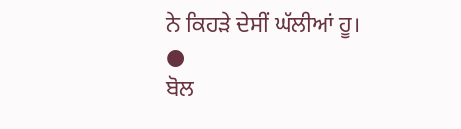ਨੇ ਕਿਹੜੇ ਦੇਸੀਂ ਘੱਲੀਆਂ ਹੂ।
●
ਬੋਲ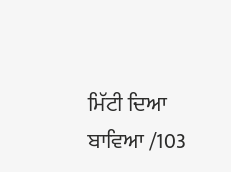ਮਿੱਟੀ ਦਿਆ ਬਾਵਿਆ /103